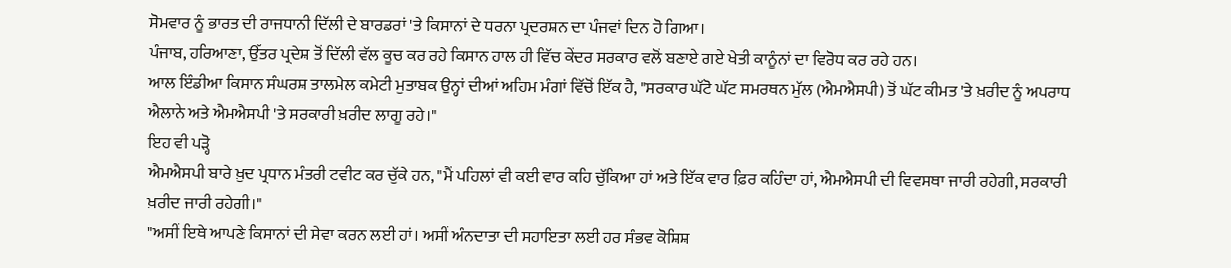ਸੋਮਵਾਰ ਨੂੰ ਭਾਰਤ ਦੀ ਰਾਜਧਾਨੀ ਦਿੱਲੀ ਦੇ ਬਾਰਡਰਾਂ 'ਤੇ ਕਿਸਾਨਾਂ ਦੇ ਧਰਨਾ ਪ੍ਰਦਰਸ਼ਨ ਦਾ ਪੰਜਵਾਂ ਦਿਨ ਹੋ ਗਿਆ।
ਪੰਜਾਬ, ਹਰਿਆਣਾ, ਉੱਤਰ ਪ੍ਰਦੇਸ਼ ਤੋਂ ਦਿੱਲੀ ਵੱਲ ਕੂਚ ਕਰ ਰਹੇ ਕਿਸਾਨ ਹਾਲ ਹੀ ਵਿੱਚ ਕੇਂਦਰ ਸਰਕਾਰ ਵਲੋਂ ਬਣਾਏ ਗਏ ਖੇਤੀ ਕਾਨੂੰਨਾਂ ਦਾ ਵਿਰੋਧ ਕਰ ਰਹੇ ਹਨ।
ਆਲ ਇੰਡੀਆ ਕਿਸਾਨ ਸੰਘਰਸ਼ ਤਾਲਮੇਲ ਕਮੇਟੀ ਮੁਤਾਬਕ ਉਨ੍ਹਾਂ ਦੀਆਂ ਅਹਿਮ ਮੰਗਾਂ ਵਿੱਚੋਂ ਇੱਕ ਹੈ, "ਸਰਕਾਰ ਘੱਟੋ ਘੱਟ ਸਮਰਥਨ ਮੁੱਲ (ਐਮਐਸਪੀ) ਤੋਂ ਘੱਟ ਕੀਮਤ 'ਤੇ ਖ਼ਰੀਦ ਨੂੰ ਅਪਰਾਧ ਐਲਾਨੇ ਅਤੇ ਐਮਐਸਪੀ 'ਤੇ ਸਰਕਾਰੀ ਖ਼ਰੀਦ ਲਾਗੂ ਰਹੇ।"
ਇਹ ਵੀ ਪੜ੍ਹੋ
ਐਮਐਸਪੀ ਬਾਰੇ ਖ਼ੁਦ ਪ੍ਰਧਾਨ ਮੰਤਰੀ ਟਵੀਟ ਕਰ ਚੁੱਕੇ ਹਨ, "ਮੈਂ ਪਹਿਲਾਂ ਵੀ ਕਈ ਵਾਰ ਕਹਿ ਚੁੱਕਿਆ ਹਾਂ ਅਤੇ ਇੱਕ ਵਾਰ ਫ਼ਿਰ ਕਹਿੰਦਾ ਹਾਂ, ਐਮਐਸਪੀ ਦੀ ਵਿਵਸਥਾ ਜਾਰੀ ਰਹੇਗੀ, ਸਰਕਾਰੀ ਖ਼ਰੀਦ ਜਾਰੀ ਰਹੇਗੀ।"
"ਅਸੀਂ ਇਥੇ ਆਪਣੇ ਕਿਸਾਨਾਂ ਦੀ ਸੇਵਾ ਕਰਨ ਲਈ ਹਾਂ। ਅਸੀਂ ਅੰਨਦਾਤਾ ਦੀ ਸਹਾਇਤਾ ਲਈ ਹਰ ਸੰਭਵ ਕੋਸ਼ਿਸ਼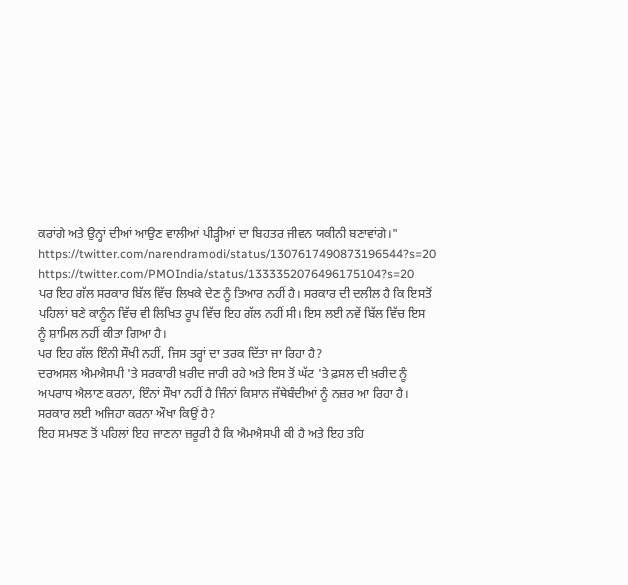ਕਰਾਂਗੇ ਅਤੇ ਉਨ੍ਹਾਂ ਦੀਆਂ ਆਉਣ ਵਾਲੀਆਂ ਪੀੜ੍ਹੀਆਂ ਦਾ ਬਿਹਤਰ ਜੀਵਨ ਯਕੀਨੀ ਬਣਾਵਾਂਗੇ।"
https://twitter.com/narendramodi/status/1307617490873196544?s=20
https://twitter.com/PMOIndia/status/1333352076496175104?s=20
ਪਰ ਇਹ ਗੱਲ ਸਰਕਾਰ ਬਿੱਲ ਵਿੱਚ ਲਿਖਕੇ ਦੇਣ ਨੂੰ ਤਿਆਰ ਨਹੀਂ ਹੈ। ਸਰਕਾਰ ਦੀ ਦਲੀਲ ਹੈ ਕਿ ਇਸਤੋਂ ਪਹਿਲਾਂ ਬਣੇ ਕਾਨੂੰਨ ਵਿੱਚ ਵੀ ਲਿਖਿਤ ਰੂਪ ਵਿੱਚ ਇਹ ਗੱਲ ਨਹੀਂ ਸੀ। ਇਸ ਲਈ ਨਵੇਂ ਬਿੱਲ ਵਿੱਚ ਇਸ ਨੂੰ ਸ਼ਾਮਿਲ ਨਹੀਂ ਕੀਤਾ ਗਿਆ ਹੈ।
ਪਰ ਇਹ ਗੱਲ ਇੰਨੀ ਸੌਖੀ ਨਹੀਂ, ਜਿਸ ਤਰ੍ਹਾਂ ਦਾ ਤਰਕ ਦਿੱਤਾ ਜਾ ਰਿਹਾ ਹੈ?
ਦਰਅਸਲ ਐਮਐਸਪੀ 'ਤੇ ਸਰਕਾਰੀ ਖ਼ਰੀਦ ਜਾਰੀ ਰਹੇ ਅਤੇ ਇਸ ਤੋਂ ਘੱਟ 'ਤੇ ਫ਼ਸਲ ਦੀ ਖ਼ਰੀਦ ਨੂੰ ਅਪਰਾਧ ਐਲਾਣ ਕਰਨਾ, ਇੰਨਾਂ ਸੌਖਾ ਨਹੀਂ ਹੈ ਜਿੰਨਾਂ ਕਿਸਾਨ ਜੱਥੇਬੰਦੀਆਂ ਨੂੰ ਨਜ਼ਰ ਆ ਰਿਹਾ ਹੈ।
ਸਰਕਾਰ ਲਈ ਅਜਿਹਾ ਕਰਨਾ ਔਖਾ ਕਿਉਂ ਹੈ?
ਇਹ ਸਮਝਣ ਤੋਂ ਪਹਿਲਾਂ ਇਹ ਜਾਣਨਾ ਜ਼ਰੂਰੀ ਹੈ ਕਿ ਐਮਐਸਪੀ ਕੀ ਹੈ ਅਤੇ ਇਹ ਤਹਿ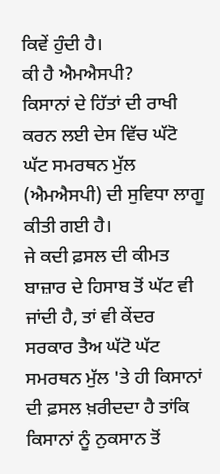ਕਿਵੇਂ ਹੁੰਦੀ ਹੈ।
ਕੀ ਹੈ ਐਮਐਸਪੀ?
ਕਿਸਾਨਾਂ ਦੇ ਹਿੱਤਾਂ ਦੀ ਰਾਖੀ ਕਰਨ ਲਈ ਦੇਸ ਵਿੱਚ ਘੱਟੋ ਘੱਟ ਸਮਰਥਨ ਮੁੱਲ (ਐਮਐਸਪੀ) ਦੀ ਸੁਵਿਧਾ ਲਾਗੂ ਕੀਤੀ ਗਈ ਹੈ।
ਜੇ ਕਦੀ ਫ਼ਸਲ ਦੀ ਕੀਮਤ ਬਾਜ਼ਾਰ ਦੇ ਹਿਸਾਬ ਤੋਂ ਘੱਟ ਵੀ ਜਾਂਦੀ ਹੈ, ਤਾਂ ਵੀ ਕੇਂਦਰ ਸਰਕਾਰ ਤੈਅ ਘੱਟੋ ਘੱਟ ਸਮਰਥਨ ਮੁੱਲ 'ਤੇ ਹੀ ਕਿਸਾਨਾਂ ਦੀ ਫ਼ਸਲ ਖ਼ਰੀਦਦਾ ਹੈ ਤਾਂਕਿ ਕਿਸਾਨਾਂ ਨੂੰ ਨੁਕਸਾਨ ਤੋਂ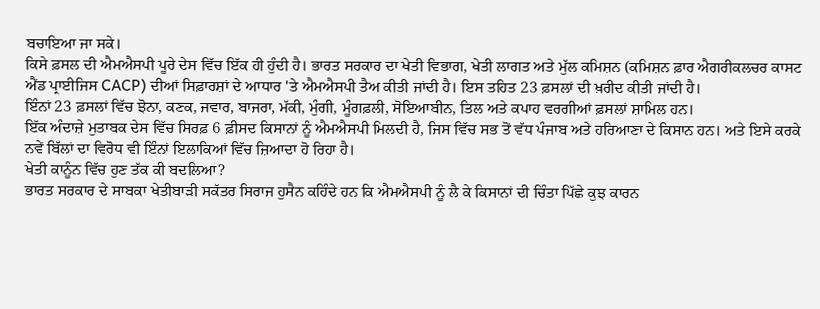ਬਚਾਇਆ ਜਾ ਸਕੇ।
ਕਿਸੇ ਫ਼ਸਲ ਦੀ ਐਮਐਸਪੀ ਪੂਰੇ ਦੇਸ ਵਿੱਚ ਇੱਕ ਹੀ ਹੁੰਦੀ ਹੈ। ਭਾਰਤ ਸਰਕਾਰ ਦਾ ਖੇਤੀ ਵਿਭਾਗ, ਖੇਤੀ ਲਾਗਤ ਅਤੇ ਮੁੱਲ ਕਮਿਸ਼ਨ (ਕਮਿਸ਼ਨ ਫ਼ਾਰ ਐਗਰੀਕਲਚਰ ਕਾਸਟ ਐਂਡ ਪ੍ਰਾਈਜਿਸ CACP) ਦੀਆਂ ਸਿਫ਼ਾਰਸ਼ਾਂ ਦੇ ਆਧਾਰ 'ਤੇ ਐਮਐਸਪੀ ਤੈਅ ਕੀਤੀ ਜਾਂਦੀ ਹੈ। ਇਸ ਤਹਿਤ 23 ਫ਼ਸਲਾਂ ਦੀ ਖ਼ਰੀਦ ਕੀਤੀ ਜਾਂਦੀ ਹੈ।
ਇੰਨਾਂ 23 ਫ਼ਸਲਾਂ ਵਿੱਚ ਝੋਨਾ, ਕਣਕ, ਜਵਾਰ, ਬਾਜਰਾ, ਮੱਕੀ, ਮੁੰਗੀ, ਮੂੰਗਫ਼ਲੀ, ਸੋਇਆਬੀਨ, ਤਿਲ ਅਤੇ ਕਪਾਹ ਵਰਗੀਆਂ ਫ਼ਸਲਾਂ ਸ਼ਾਮਿਲ ਹਨ।
ਇੱਕ ਅੰਦਾਜ਼ੇ ਮੁਤਾਬਕ ਦੇਸ ਵਿੱਚ ਸਿਰਫ਼ 6 ਫ਼ੀਸਦ ਕਿਸਾਨਾਂ ਨੂੰ ਐਮਐਸਪੀ ਮਿਲਦੀ ਹੈ, ਜਿਸ ਵਿੱਚ ਸਭ ਤੋਂ ਵੱਧ ਪੰਜਾਬ ਅਤੇ ਹਰਿਆਣਾ ਦੇ ਕਿਸਾਨ ਹਨ। ਅਤੇ ਇਸੇ ਕਰਕੇ ਨਵੇਂ ਬਿੱਲਾਂ ਦਾ ਵਿਰੋਧ ਵੀ ਇੰਨਾਂ ਇਲਾਕਿਆਂ ਵਿੱਚ ਜ਼ਿਆਦਾ ਹੋ ਰਿਹਾ ਹੈ।
ਖੇਤੀ ਕਾਨੂੰਨ ਵਿੱਚ ਹੁਣ ਤੱਕ ਕੀ ਬਦਲਿਆ?
ਭਾਰਤ ਸਰਕਾਰ ਦੇ ਸਾਬਕਾ ਖੇਤੀਬਾੜੀ ਸਕੱਤਰ ਸਿਰਾਜ ਹੁਸੈਨ ਕਹਿੰਦੇ ਹਨ ਕਿ ਐਮਐਸਪੀ ਨੂੰ ਲੈ ਕੇ ਕਿਸਾਨਾਂ ਦੀ ਚਿੰਤਾ ਪਿੱਛੇ ਕੁਝ ਕਾਰਨ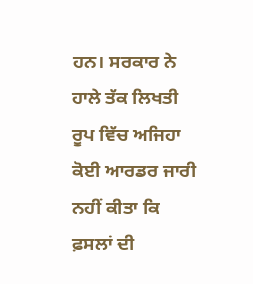ਹਨ। ਸਰਕਾਰ ਨੇ ਹਾਲੇ ਤੱਕ ਲਿਖਤੀ ਰੂਪ ਵਿੱਚ ਅਜਿਹਾ ਕੋਈ ਆਰਡਰ ਜਾਰੀ ਨਹੀਂ ਕੀਤਾ ਕਿ ਫ਼ਸਲਾਂ ਦੀ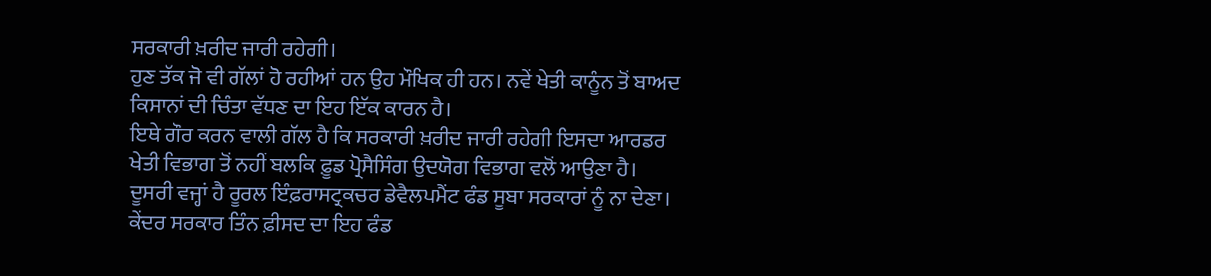ਸਰਕਾਰੀ ਖ਼ਰੀਦ ਜਾਰੀ ਰਹੇਗੀ।
ਹੁਣ ਤੱਕ ਜੋ ਵੀ ਗੱਲਾਂ ਹੋ ਰਹੀਆਂ ਹਨ ਉਹ ਮੌਖਿਕ ਹੀ ਹਨ। ਨਵੇਂ ਖੇਤੀ ਕਾਨੂੰਨ ਤੋਂ ਬਾਅਦ ਕਿਸਾਨਾਂ ਦੀ ਚਿੰਤਾ ਵੱਧਣ ਦਾ ਇਹ ਇੱਕ ਕਾਰਨ ਹੈ।
ਇਥੇ ਗੌਰ ਕਰਨ ਵਾਲੀ ਗੱਲ ਹੈ ਕਿ ਸਰਕਾਰੀ ਖ਼ਰੀਦ ਜਾਰੀ ਰਹੇਗੀ ਇਸਦਾ ਆਰਡਰ ਖੇਤੀ ਵਿਭਾਗ ਤੋਂ ਨਹੀਂ ਬਲਕਿ ਫ਼ੂਡ ਪ੍ਰੋਸੈਸਿੰਗ ਉਦਯੋਗ ਵਿਭਾਗ ਵਲੋਂ ਆਉਣਾ ਹੈ।
ਦੂਸਰੀ ਵਜ੍ਹਾਂ ਹੈ ਰੂਰਲ ਇੰਫ਼ਰਾਸਟ੍ਰਕਚਰ ਡੇਵੈਲਪਮੈਂਟ ਫੰਡ ਸੂਬਾ ਸਰਕਾਰਾਂ ਨੂੰ ਨਾ ਦੇਣਾ। ਕੇਂਦਰ ਸਰਕਾਰ ਤਿੰਨ ਫ਼ੀਸਦ ਦਾ ਇਹ ਫੰਡ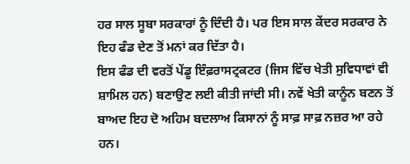ਹਰ ਸਾਲ ਸੂਬਾ ਸਰਕਾਰਾਂ ਨੂੰ ਦਿੰਦੀ ਹੈ। ਪਰ ਇਸ ਸਾਲ ਕੇਂਦਰ ਸਰਕਾਰ ਨੇ ਇਹ ਫੰਡ ਦੇਣ ਤੋਂ ਮਨਾਂ ਕਰ ਦਿੱਤਾ ਹੈ।
ਇਸ ਫੰਡ ਦੀ ਵਰਤੋਂ ਪੇਂਡੂ ਇੰਫ਼ਰਾਸਟ੍ਰਕਟਰ (ਜਿਸ ਵਿੱਚ ਖੇਤੀ ਸੁਵਿਧਾਵਾਂ ਵੀ ਸ਼ਾਮਿਲ ਹਨ) ਬਣਾਉਣ ਲਈ ਕੀਤੀ ਜਾਂਦੀ ਸੀ। ਨਵੇਂ ਖੇਤੀ ਕਾਨੂੰਨ ਬਣਨ ਤੋਂ ਬਾਅਦ ਇਹ ਦੋ ਅਹਿਮ ਬਦਲਾਅ ਕਿਸਾਨਾਂ ਨੂੰ ਸਾਫ਼ ਸਾਫ਼ ਨਜ਼ਰ ਆ ਰਹੇ ਹਨ।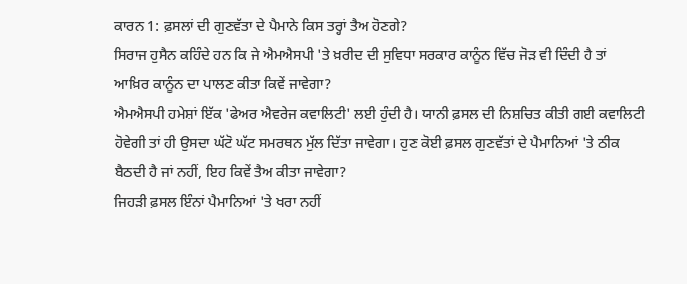ਕਾਰਨ 1: ਫ਼ਸਲਾਂ ਦੀ ਗੁਣਵੱਤਾ ਦੇ ਪੈਮਾਨੇ ਕਿਸ ਤਰ੍ਹਾਂ ਤੈਅ ਹੋਣਗੇ?
ਸਿਰਾਜ ਹੁਸੈਨ ਕਹਿੰਦੇ ਹਨ ਕਿ ਜੇ ਐਮਐਸਪੀ 'ਤੇ ਖ਼ਰੀਦ ਦੀ ਸੁਵਿਧਾ ਸਰਕਾਰ ਕਾਨੂੰਨ ਵਿੱਚ ਜੋੜ ਵੀ ਦਿੰਦੀ ਹੈ ਤਾਂ ਆਖ਼ਿਰ ਕਾਨੂੰਨ ਦਾ ਪਾਲਣ ਕੀਤਾ ਕਿਵੇਂ ਜਾਵੇਗਾ?
ਐਮਐਸਪੀ ਹਮੇਸ਼ਾਂ ਇੱਕ 'ਫੇਅਰ ਐਵਰੇਜ ਕਵਾਲਿਟੀ' ਲਈ ਹੁੰਦੀ ਹੈ। ਯਾਨੀ ਫ਼ਸਲ ਦੀ ਨਿਸ਼ਚਿਤ ਕੀਤੀ ਗਈ ਕਵਾਲਿਟੀ ਹੋਵੇਗੀ ਤਾਂ ਹੀ ਉਸਦਾ ਘੱਟੋ ਘੱਟ ਸਮਰਥਨ ਮੁੱਲ ਦਿੱਤਾ ਜਾਵੇਗਾ। ਹੁਣ ਕੋਈ ਫ਼ਸਲ ਗੁਣਵੱਤਾਂ ਦੇ ਪੈਮਾਨਿਆਂ 'ਤੇ ਠੀਕ ਬੈਠਦੀ ਹੈ ਜਾਂ ਨਹੀਂ, ਇਹ ਕਿਵੇਂ ਤੈਅ ਕੀਤਾ ਜਾਵੇਗਾ?
ਜਿਹੜੀ ਫ਼ਸਲ ਇੰਨਾਂ ਪੈਮਾਨਿਆਂ 'ਤੇ ਖਰਾ ਨਹੀਂ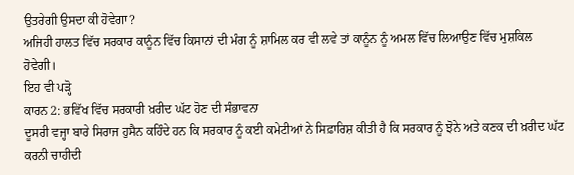ਉਤਰੇਗੀ ਉਸਦਾ ਕੀ ਹੋਵੇਗਾ?
ਅਜਿਹੀ ਹਾਲਤ ਵਿੱਚ ਸਰਕਾਰ ਕਾਨੂੰਨ ਵਿੱਚ ਕਿਸਾਨਾਂ ਦੀ ਮੰਗ ਨੂੰ ਸ਼ਾਮਿਲ ਕਰ ਵੀ ਲਵੇ ਤਾਂ ਕਾਨੂੰਨ ਨੂੰ ਅਮਲ ਵਿੱਚ ਲਿਆਉਣ ਵਿੱਚ ਮੁਸ਼ਕਿਲ ਹੋਵੇਗੀ।
ਇਹ ਵੀ ਪੜ੍ਹੋ
ਕਾਰਨ 2: ਭਵਿੱਖ ਵਿੱਚ ਸਰਕਾਰੀ ਖ਼ਰੀਦ ਘੱਟ ਹੋਣ ਦੀ ਸੰਭਾਵਨਾ
ਦੂਸਰੀ ਵਜ੍ਹਾ ਬਾਰੇ ਸਿਰਾਜ ਹੁਸੈਨ ਕਹਿੰਦੇ ਹਨ ਕਿ ਸਰਕਾਰ ਨੂੰ ਕਈ ਕਮੇਟੀਆਂ ਨੇ ਸਿਫ਼ਾਰਿਸ਼ ਕੀਤੀ ਹੈ ਕਿ ਸਰਕਾਰ ਨੂੰ ਝੋਨੇ ਅਤੇ ਕਣਕ ਦੀ ਖ਼ਰੀਦ ਘੱਟ ਕਰਨੀ ਚਾਹੀਦੀ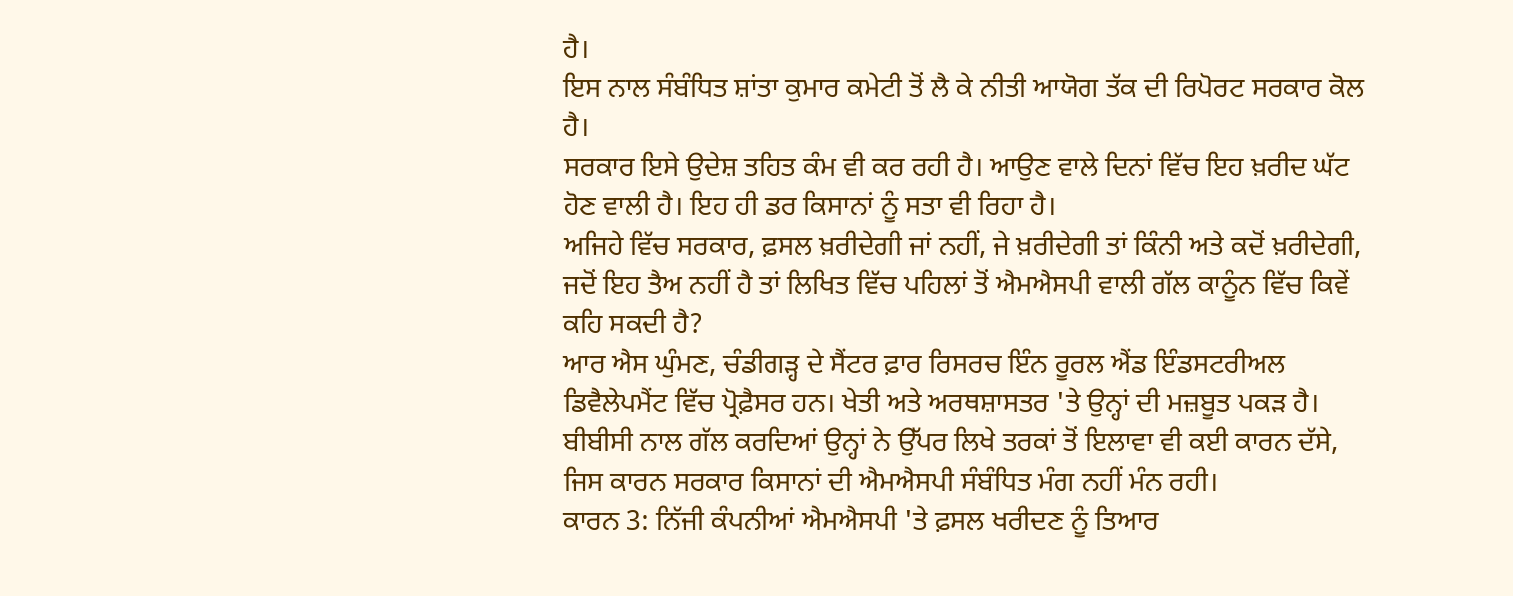ਹੈ।
ਇਸ ਨਾਲ ਸੰਬੰਧਿਤ ਸ਼ਾਂਤਾ ਕੁਮਾਰ ਕਮੇਟੀ ਤੋਂ ਲੈ ਕੇ ਨੀਤੀ ਆਯੋਗ ਤੱਕ ਦੀ ਰਿਪੋਰਟ ਸਰਕਾਰ ਕੋਲ ਹੈ।
ਸਰਕਾਰ ਇਸੇ ਉਦੇਸ਼ ਤਹਿਤ ਕੰਮ ਵੀ ਕਰ ਰਹੀ ਹੈ। ਆਉਣ ਵਾਲੇ ਦਿਨਾਂ ਵਿੱਚ ਇਹ ਖ਼ਰੀਦ ਘੱਟ ਹੋਣ ਵਾਲੀ ਹੈ। ਇਹ ਹੀ ਡਰ ਕਿਸਾਨਾਂ ਨੂੰ ਸਤਾ ਵੀ ਰਿਹਾ ਹੈ।
ਅਜਿਹੇ ਵਿੱਚ ਸਰਕਾਰ, ਫ਼ਸਲ ਖ਼ਰੀਦੇਗੀ ਜਾਂ ਨਹੀਂ, ਜੇ ਖ਼ਰੀਦੇਗੀ ਤਾਂ ਕਿੰਨੀ ਅਤੇ ਕਦੋਂ ਖ਼ਰੀਦੇਗੀ, ਜਦੋਂ ਇਹ ਤੈਅ ਨਹੀਂ ਹੈ ਤਾਂ ਲਿਖਿਤ ਵਿੱਚ ਪਹਿਲਾਂ ਤੋਂ ਐਮਐਸਪੀ ਵਾਲੀ ਗੱਲ ਕਾਨੂੰਨ ਵਿੱਚ ਕਿਵੇਂ ਕਹਿ ਸਕਦੀ ਹੈ?
ਆਰ ਐਸ ਘੁੰਮਣ, ਚੰਡੀਗੜ੍ਹ ਦੇ ਸੈਂਟਰ ਫ਼ਾਰ ਰਿਸਰਚ ਇੰਨ ਰੂਰਲ ਐਂਡ ਇੰਡਸਟਰੀਅਲ ਡਿਵੈਲੇਪਮੈਂਟ ਵਿੱਚ ਪ੍ਰੋਫ਼ੈਸਰ ਹਨ। ਖੇਤੀ ਅਤੇ ਅਰਥਸ਼ਾਸਤਰ 'ਤੇ ਉਨ੍ਹਾਂ ਦੀ ਮਜ਼ਬੂਤ ਪਕੜ ਹੈ।
ਬੀਬੀਸੀ ਨਾਲ ਗੱਲ ਕਰਦਿਆਂ ਉਨ੍ਹਾਂ ਨੇ ਉੱਪਰ ਲਿਖੇ ਤਰਕਾਂ ਤੋਂ ਇਲਾਵਾ ਵੀ ਕਈ ਕਾਰਨ ਦੱਸੇ, ਜਿਸ ਕਾਰਨ ਸਰਕਾਰ ਕਿਸਾਨਾਂ ਦੀ ਐਮਐਸਪੀ ਸੰਬੰਧਿਤ ਮੰਗ ਨਹੀਂ ਮੰਨ ਰਹੀ।
ਕਾਰਨ 3: ਨਿੱਜੀ ਕੰਪਨੀਆਂ ਐਮਐਸਪੀ 'ਤੇ ਫ਼ਸਲ ਖਰੀਦਣ ਨੂੰ ਤਿਆਰ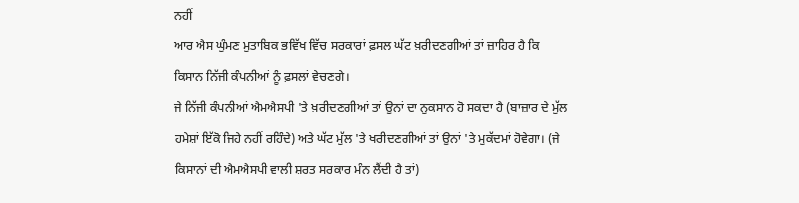ਨਹੀਂ
ਆਰ ਐਸ ਘੁੰਮਣ ਮੁਤਾਬਿਕ ਭਵਿੱਖ ਵਿੱਚ ਸਰਕਾਰਾਂ ਫ਼ਸਲ ਘੱਟ ਖ਼ਰੀਦਣਗੀਆਂ ਤਾਂ ਜ਼ਾਹਿਰ ਹੈ ਕਿ ਕਿਸਾਨ ਨਿੱਜੀ ਕੰਪਨੀਆਂ ਨੂੰ ਫ਼ਸਲਾਂ ਵੇਚਣਗੇ।
ਜੇ ਨਿੱਜੀ ਕੰਪਨੀਆਂ ਐਮਐਸਪੀ 'ਤੇ ਖ਼ਰੀਦਣਗੀਆਂ ਤਾਂ ਉਨਾਂ ਦਾ ਨੁਕਸਾਨ ਹੋ ਸਕਦਾ ਹੈ (ਬਾਜ਼ਾਰ ਦੇ ਮੁੱਲ ਹਮੇਸ਼ਾਂ ਇੱਕੋ ਜਿਹੇ ਨਹੀਂ ਰਹਿੰਦੇ) ਅਤੇ ਘੱਟ ਮੁੱਲ 'ਤੇ ਖਰੀਦਣਗੀਆਂ ਤਾਂ ਉਨਾਂ 'ਤੇ ਮੁਕੱਦਮਾਂ ਹੋਵੇਗਾ। (ਜੇ ਕਿਸਾਨਾਂ ਦੀ ਐਮਐਸਪੀ ਵਾਲੀ ਸ਼ਰਤ ਸਰਕਾਰ ਮੰਨ ਲੈਂਦੀ ਹੈ ਤਾਂ)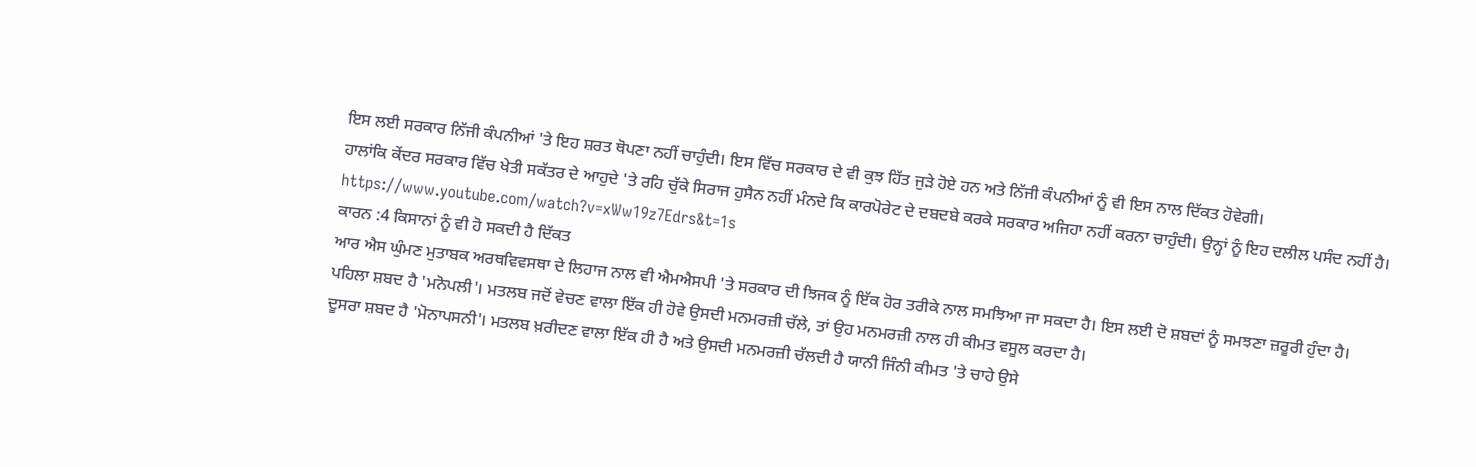ਇਸ ਲਈ ਸਰਕਾਰ ਨਿੱਜੀ ਕੰਪਨੀਆਂ 'ਤੇ ਇਹ ਸ਼ਰਤ ਥੋਪਣਾ ਨਹੀਂ ਚਾਹੁੰਦੀ। ਇਸ ਵਿੱਚ ਸਰਕਾਰ ਦੇ ਵੀ ਕੁਝ ਹਿੱਤ ਜੁੜੇ ਹੋਏ ਹਨ ਅਤੇ ਨਿੱਜੀ ਕੰਪਨੀਆਂ ਨੂੰ ਵੀ ਇਸ ਨਾਲ ਦਿੱਕਤ ਹੋਵੇਗੀ।
ਹਾਲਾਂਕਿ ਕੇਂਦਰ ਸਰਕਾਰ ਵਿੱਚ ਖੇਤੀ ਸਕੱਤਰ ਦੇ ਆਹੁਦੇ 'ਤੇ ਰਹਿ ਚੁੱਕੇ ਸਿਰਾਜ ਹੁਸੈਨ ਨਹੀਂ ਮੰਨਦੇ ਕਿ ਕਾਰਪੋਰੇਟ ਦੇ ਦਬਦਬੇ ਕਰਕੇ ਸਰਕਾਰ ਅਜਿਹਾ ਨਹੀਂ ਕਰਨਾ ਚਾਹੁੰਦੀ। ਉਨ੍ਹਾਂ ਨੂੰ ਇਹ ਦਲੀਲ ਪਸੰਦ ਨਹੀਂ ਹੈ।
https://www.youtube.com/watch?v=xWw19z7Edrs&t=1s
ਕਾਰਨ :4 ਕਿਸਾਨਾਂ ਨੂੰ ਵੀ ਹੋ ਸਕਦੀ ਹੈ ਦਿੱਕਤ
ਆਰ ਐਸ ਘੁੰਮਣ ਮੁਤਾਬਕ ਅਰਥਵਿਵਸਥਾ ਦੇ ਲਿਹਾਜ ਨਾਲ ਵੀ ਐਮਐਸਪੀ 'ਤੇ ਸਰਕਾਰ ਦੀ ਝਿਜਕ ਨੂੰ ਇੱਕ ਹੋਰ ਤਰੀਕੇ ਨਾਲ ਸਮਝਿਆ ਜਾ ਸਕਦਾ ਹੈ। ਇਸ ਲਈ ਦੋ ਸ਼ਬਦਾਂ ਨੂੰ ਸਮਝਣਾ ਜ਼ਰੂਰੀ ਹੁੰਦਾ ਹੈ।
ਪਹਿਲਾ ਸ਼ਬਦ ਹੈ 'ਮਨੋਪਲੀ'। ਮਤਲਬ ਜਦੋਂ ਵੇਚਣ ਵਾਲਾ ਇੱਕ ਹੀ ਹੋਵੇ ਉਸਦੀ ਮਨਮਰਜ਼ੀ ਚੱਲੇ, ਤਾਂ ਉਹ ਮਨਮਰਜ਼ੀ ਨਾਲ ਹੀ ਕੀਮਤ ਵਸੂਲ ਕਰਦਾ ਹੈ।
ਦੂਸਰਾ ਸ਼ਬਦ ਹੈ 'ਮੋਨਾਪਸਨੀ'। ਮਤਲਬ ਖ਼ਰੀਦਣ ਵਾਲਾ ਇੱਕ ਹੀ ਹੈ ਅਤੇ ਉਸਦੀ ਮਨਮਰਜ਼ੀ ਚੱਲਦੀ ਹੈ ਯਾਨੀ ਜਿੰਨੀ ਕੀਮਤ 'ਤੇ ਚਾਹੇ ਉਸੇ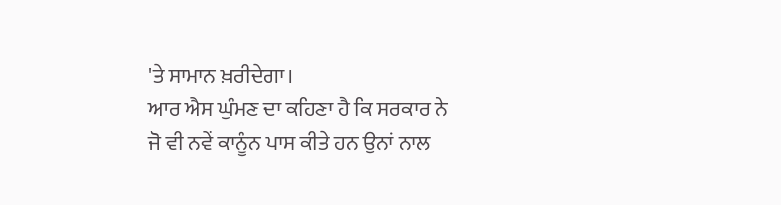'ਤੇ ਸਾਮਾਨ ਖ਼ਰੀਦੇਗਾ।
ਆਰ ਐਸ ਘੁੰਮਣ ਦਾ ਕਹਿਣਾ ਹੈ ਕਿ ਸਰਕਾਰ ਨੇ ਜੋ ਵੀ ਨਵੇਂ ਕਾਨੂੰਨ ਪਾਸ ਕੀਤੇ ਹਨ ਉਨਾਂ ਨਾਲ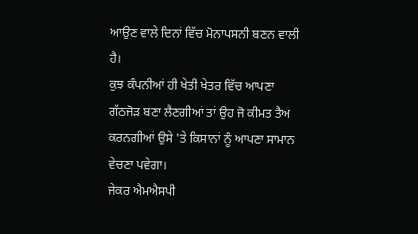ਆਉਣ ਵਾਲੇ ਦਿਨਾਂ ਵਿੱਚ ਮੋਨਾਪਸਨੀ ਬਣਨ ਵਾਲੀ ਹੈ।
ਕੁਝ ਕੰਪਨੀਆਂ ਹੀ ਖੇਤੀ ਖੇਤਰ ਵਿੱਚ ਆਪਣਾ ਗੱਠਜੋੜ ਬਣਾ ਲੈਣਗੀਆਂ ਤਾਂ ਉਹ ਜੋ ਕੀਮਤ ਤੈਅ ਕਰਨਗੀਆਂ ਉਸੇ 'ਤੇ ਕਿਸਾਨਾਂ ਨੂੰ ਆਪਣਾ ਸਾਮਾਨ ਵੇਚਣਾ ਪਵੇਗਾ।
ਜੇਕਰ ਐਮਐਸਪੀ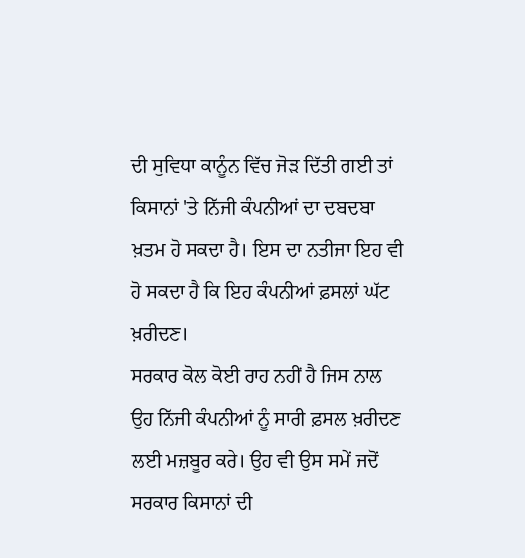ਦੀ ਸੁਵਿਧਾ ਕਾਨੂੰਨ ਵਿੱਚ ਜੋੜ ਦਿੱਤੀ ਗਈ ਤਾਂ ਕਿਸਾਨਾਂ 'ਤੇ ਨਿੱਜੀ ਕੰਪਨੀਆਂ ਦਾ ਦਬਦਬਾ ਖ਼ਤਮ ਹੋ ਸਕਦਾ ਹੈ। ਇਸ ਦਾ ਨਤੀਜਾ ਇਹ ਵੀ ਹੋ ਸਕਦਾ ਹੈ ਕਿ ਇਹ ਕੰਪਨੀਆਂ ਫ਼ਸਲਾਂ ਘੱਟ ਖ਼ਰੀਦਣ।
ਸਰਕਾਰ ਕੋਲ ਕੋਈ ਰਾਹ ਨਹੀਂ ਹੈ ਜਿਸ ਨਾਲ ਉਹ ਨਿੱਜੀ ਕੰਪਨੀਆਂ ਨੂੰ ਸਾਰੀ ਫ਼ਸਲ ਖ਼ਰੀਦਣ ਲਈ ਮਜ਼ਬੂਰ ਕਰੇ। ਉਹ ਵੀ ਉਸ ਸਮੇਂ ਜਦੋਂ ਸਰਕਾਰ ਕਿਸਾਨਾਂ ਦੀ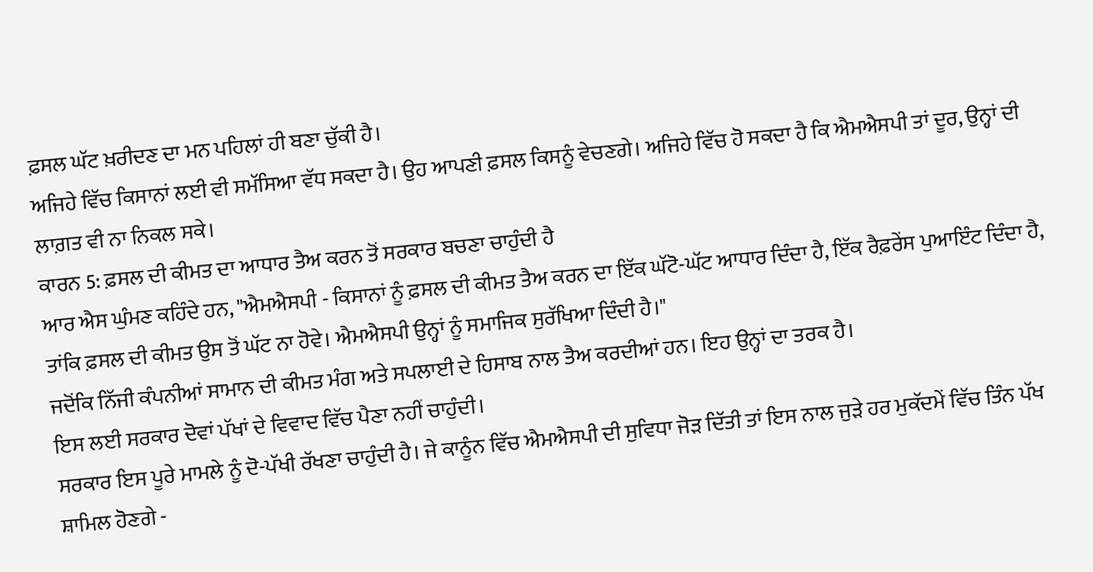ਫ਼ਸਲ ਘੱਟ ਖ਼ਰੀਦਣ ਦਾ ਮਨ ਪਹਿਲਾਂ ਹੀ ਬਣਾ ਚੁੱਕੀ ਹੈ।
ਅਜਿਹੇ ਵਿੱਚ ਕਿਸਾਨਾਂ ਲਈ ਵੀ ਸਮੱਸਿਆ ਵੱਧ ਸਕਦਾ ਹੈ। ਉਹ ਆਪਣੀ ਫ਼ਸਲ ਕਿਸਨੂੰ ਵੇਚਣਗੇ। ਅਜਿਹੇ ਵਿੱਚ ਹੋ ਸਕਦਾ ਹੈ ਕਿ ਐਮਐਸਪੀ ਤਾਂ ਦੂਰ, ਉਨ੍ਹਾਂ ਦੀ ਲਾਗ਼ਤ ਵੀ ਨਾ ਨਿਕਲ ਸਕੇ।
ਕਾਰਨ 5: ਫ਼ਸਲ ਦੀ ਕੀਮਤ ਦਾ ਆਧਾਰ ਤੈਅ ਕਰਨ ਤੋਂ ਸਰਕਾਰ ਬਚਣਾ ਚਾਹੁੰਦੀ ਹੈ
ਆਰ ਐਸ ਘੁੰਮਣ ਕਹਿੰਦੇ ਹਨ, "ਐਮਐਸਪੀ - ਕਿਸਾਨਾਂ ਨੂੰ ਫ਼ਸਲ ਦੀ ਕੀਮਤ ਤੈਅ ਕਰਨ ਦਾ ਇੱਕ ਘੱਟੋ-ਘੱਟ ਆਧਾਰ ਦਿੰਦਾ ਹੈ, ਇੱਕ ਰੈਫ਼ਰੇਂਸ ਪੁਆਇੰਟ ਦਿੰਦਾ ਹੈ, ਤਾਂਕਿ ਫ਼ਸਲ ਦੀ ਕੀਮਤ ਉਸ ਤੋਂ ਘੱਟ ਨਾ ਹੋਵੇ। ਐਮਐਸਪੀ ਉਨ੍ਹਾਂ ਨੂੰ ਸਮਾਜਿਕ ਸੁਰੱਖਿਆ ਦਿੰਦੀ ਹੈ।"
ਜਦੋਂਕਿ ਨਿੱਜੀ ਕੰਪਨੀਆਂ ਸਾਮਾਨ ਦੀ ਕੀਮਤ ਮੰਗ ਅਤੇ ਸਪਲਾਈ ਦੇ ਹਿਸਾਬ ਨਾਲ ਤੈਅ ਕਰਦੀਆਂ ਹਨ। ਇਹ ਉਨ੍ਹਾਂ ਦਾ ਤਰਕ ਹੈ।
ਇਸ ਲਈ ਸਰਕਾਰ ਦੋਵਾਂ ਪੱਖਾਂ ਦੇ ਵਿਵਾਦ ਵਿੱਚ ਪੈਣਾ ਨਹੀਂ ਚਾਹੁੰਦੀ।
ਸਰਕਾਰ ਇਸ ਪੂਰੇ ਮਾਮਲੇ ਨੂੰ ਦੋ-ਪੱਖੀ ਰੱਖਣਾ ਚਾਹੁੰਦੀ ਹੈ। ਜੇ ਕਾਨੂੰਨ ਵਿੱਚ ਐਮਐਸਪੀ ਦੀ ਸੁਵਿਧਾ ਜੋੜ ਦਿੱਤੀ ਤਾਂ ਇਸ ਨਾਲ ਜੁੜੇ ਹਰ ਮੁਕੱਦਮੇਂ ਵਿੱਚ ਤਿੰਨ ਪੱਖ ਸ਼ਾਮਿਲ ਹੋਣਗੇ -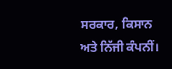ਸਰਕਾਰ, ਕਿਸਾਨ ਅਤੇ ਨਿੱਜੀ ਕੰਪਨੀਂ।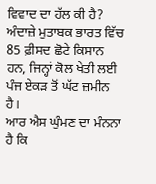ਵਿਵਾਦ ਦਾ ਹੱਲ ਕੀ ਹੈ?
ਅੰਦਾਜ਼ੇ ਮੁਤਾਬਕ ਭਾਰਤ ਵਿੱਚ 85 ਫ਼ੀਸਦ ਛੋਟੇ ਕਿਸਾਨ ਹਨ, ਜਿਨ੍ਹਾਂ ਕੋਲ ਖੇਤੀ ਲਈ ਪੰਜ ਏਕੜ ਤੋਂ ਘੱਟ ਜ਼ਮੀਨ ਹੈ।
ਆਰ ਐਸ ਘੁੰਮਣ ਦਾ ਮੰਨਨਾ ਹੈ ਕਿ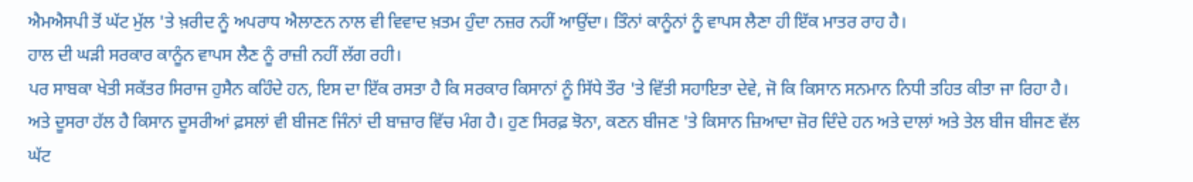ਐਮਐਸਪੀ ਤੋਂ ਘੱਟ ਮੁੱਲ 'ਤੇ ਖ਼ਰੀਦ ਨੂੰ ਅਪਰਾਧ ਐਲਾਣਨ ਨਾਲ ਵੀ ਵਿਵਾਦ ਖ਼ਤਮ ਹੁੰਦਾ ਨਜ਼ਰ ਨਹੀਂ ਆਉਂਦਾ। ਤਿੰਨਾਂ ਕਾਨੂੰਨਾਂ ਨੂੰ ਵਾਪਸ ਲੈਣਾ ਹੀ ਇੱਕ ਮਾਤਰ ਰਾਹ ਹੈ।
ਹਾਲ ਦੀ ਘੜੀ ਸਰਕਾਰ ਕਾਨੂੰਨ ਵਾਪਸ ਲੈਣ ਨੂੰ ਰਾਜ਼ੀ ਨਹੀਂ ਲੱਗ ਰਹੀ।
ਪਰ ਸਾਬਕਾ ਖੇਤੀ ਸਕੱਤਰ ਸਿਰਾਜ ਹੁਸੈਨ ਕਹਿੰਦੇ ਹਨ, ਇਸ ਦਾ ਇੱਕ ਰਸਤਾ ਹੈ ਕਿ ਸਰਕਾਰ ਕਿਸਾਨਾਂ ਨੂੰ ਸਿੱਧੇ ਤੌਰ 'ਤੇ ਵਿੱਤੀ ਸਹਾਇਤਾ ਦੇਵੇ, ਜੋ ਕਿ ਕਿਸਾਨ ਸਨਮਾਨ ਨਿਧੀ ਤਹਿਤ ਕੀਤਾ ਜਾ ਰਿਹਾ ਹੈ।
ਅਤੇ ਦੂਸਰਾ ਹੱਲ ਹੈ ਕਿਸਾਨ ਦੂਸਰੀਆਂ ਫ਼ਸਲਾਂ ਵੀ ਬੀਜਣ ਜਿੰਨਾਂ ਦੀ ਬਾਜ਼ਾਰ ਵਿੱਚ ਮੰਗ ਹੈ। ਹੁਣ ਸਿਰਫ਼ ਝੋਨਾ, ਕਣਨ ਬੀਜਣ 'ਤੇ ਕਿਸਾਨ ਜ਼ਿਆਦਾ ਜ਼ੋਰ ਦਿੰਦੇ ਹਨ ਅਤੇ ਦਾਲਾਂ ਅਤੇ ਤੇਲ ਬੀਜ ਬੀਜਣ ਵੱਲ ਘੱਟ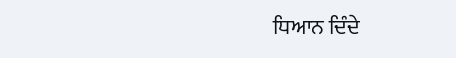ਧਿਆਨ ਦਿੰਦੇ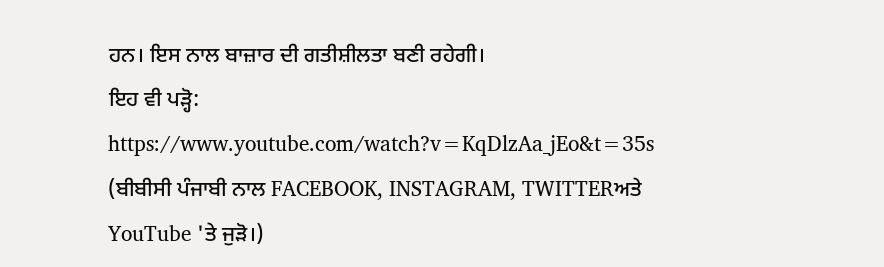ਹਨ। ਇਸ ਨਾਲ ਬਾਜ਼ਾਰ ਦੀ ਗਤੀਸ਼ੀਲਤਾ ਬਣੀ ਰਹੇਗੀ।
ਇਹ ਵੀ ਪੜ੍ਹੋ:
https://www.youtube.com/watch?v=KqDlzAa_jEo&t=35s
(ਬੀਬੀਸੀ ਪੰਜਾਬੀ ਨਾਲ FACEBOOK, INSTAGRAM, TWITTERਅਤੇ YouTube 'ਤੇ ਜੁੜੋ।)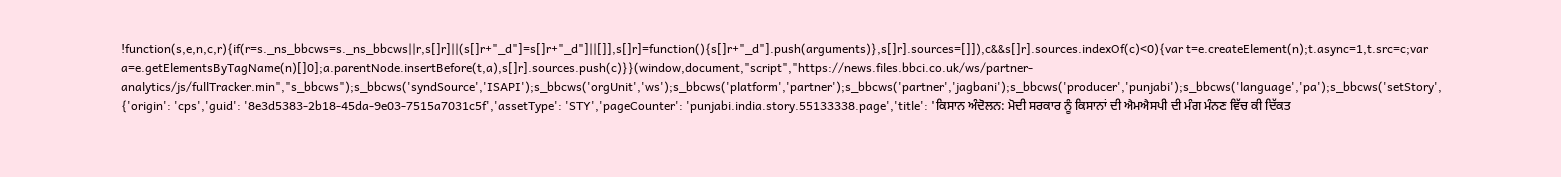!function(s,e,n,c,r){if(r=s._ns_bbcws=s._ns_bbcws||r,s[]r]||(s[]r+"_d"]=s[]r+"_d"]||[]],s[]r]=function(){s[]r+"_d"].push(arguments)},s[]r].sources=[]]),c&&s[]r].sources.indexOf(c)<0){var t=e.createElement(n);t.async=1,t.src=c;var a=e.getElementsByTagName(n)[]0];a.parentNode.insertBefore(t,a),s[]r].sources.push(c)}}(window,document,"script","https://news.files.bbci.co.uk/ws/partner-analytics/js/fullTracker.min","s_bbcws");s_bbcws('syndSource','ISAPI');s_bbcws('orgUnit','ws');s_bbcws('platform','partner');s_bbcws('partner','jagbani');s_bbcws('producer','punjabi');s_bbcws('language','pa');s_bbcws('setStory', {'origin': 'cps','guid': '8e3d5383-2b18-45da-9e03-7515a7031c5f','assetType': 'STY','pageCounter': 'punjabi.india.story.55133338.page','title': 'ਕਿਸਾਨ ਅੰਦੋਲਨ: ਮੋਦੀ ਸਰਕਾਰ ਨੂੰ ਕਿਸਾਨਾਂ ਦੀ ਐਮਐਸਪੀ ਦੀ ਮੰਗ ਮੰਨਣ ਵਿੱਚ ਕੀ ਦਿੱਕਤ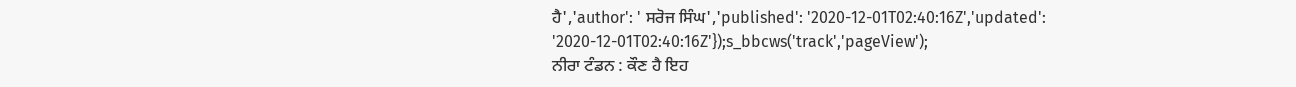ਹੈ','author': ' ਸਰੋਜ ਸਿੰਘ','published': '2020-12-01T02:40:16Z','updated': '2020-12-01T02:40:16Z'});s_bbcws('track','pageView');
ਨੀਰਾ ਟੰਡਨ : ਕੌਣ ਹੈ ਇਹ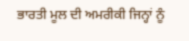ਭਾਰਤੀ ਮੂਲ ਦੀ ਅਮਰੀਕੀ ਜਿਨ੍ਹਾਂ ਨੂੰ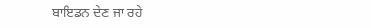ਬਾਇਡਨ ਦੇਣ ਜਾ ਰਹੇ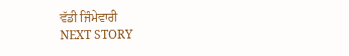ਵੱਡੀ ਜਿੰਮੇਵਾਰੀ
NEXT STORY